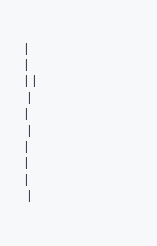|
|
| |
 |
|
 |
|
|
|
 |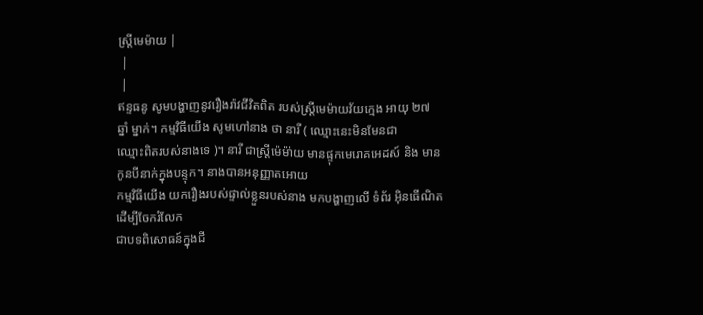ស្រ្តីមេម៉ាយ |
 |
 |
ឥន្ទធនូ សូមបង្ហាញនូវរឿងរ៉ាវជីវិតពិត របស់ស្ត្រីមេម៉ាយវ័យក្មេង អាយុ ២៧
ឆ្នាំ ម្នាក់។ កម្មវិធីយើង សូមហៅនាង ថា នារី ( ឈ្មោះនេះមិនមែនជា
ឈ្មោះពិតរបស់នាងទេ )។ នារី ជាស្ត្រីម៉េម៉ា់យ មានផ្ទុកមេរោគអេដស៍ និង មាន
កូនបីនាក់ក្នុងបន្ទុក។ នាងបានអនុញ្ញាតអោយ
កម្មវិធីយើង យករឿងរបស់ផ្ទាល់ខ្លួនរបស់នាង មកបង្ហាញលើ ទំព័រ អ៊ិនធើណិត
ដើម្បីចែករំលែក
ជាបទពិសោធន៍ក្នុងជី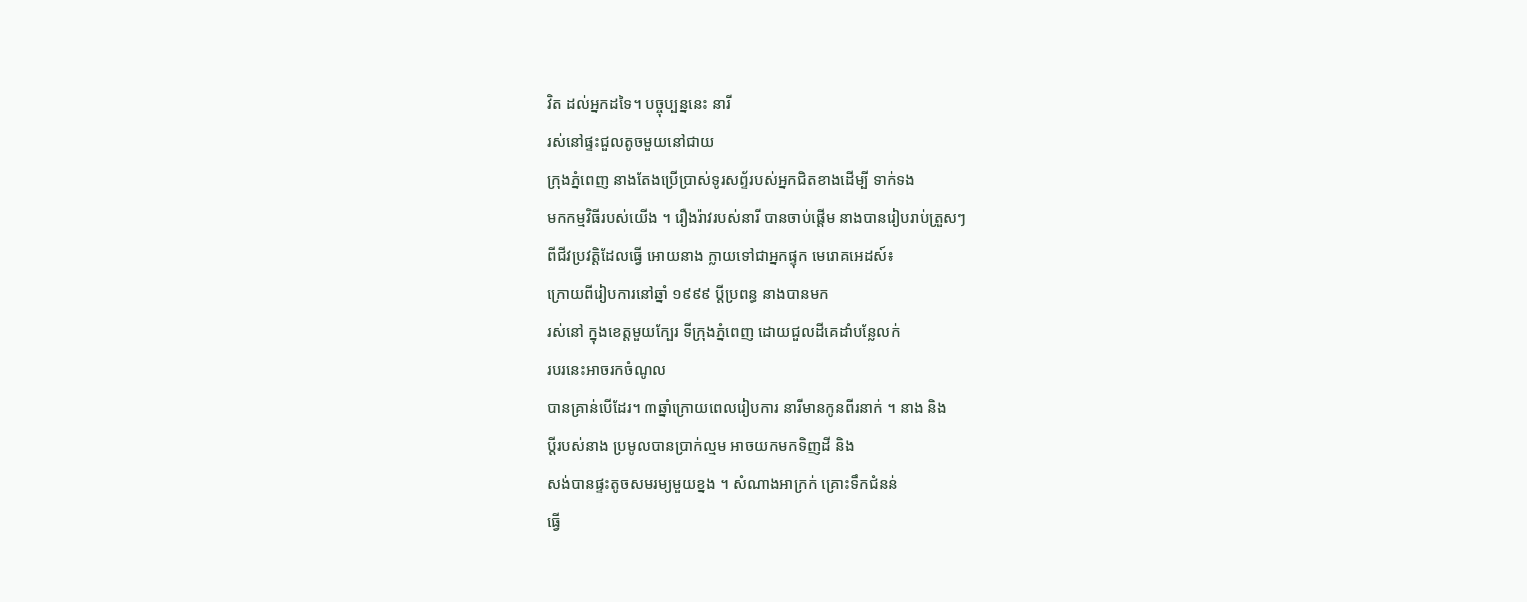វិត ដល់អ្នកដទៃ។ បច្ចុប្បន្ននេះ នារី
រស់នៅផ្ទះជួលតូចមួយនៅជាយ
ក្រុងភ្នំពេញ នាងតែងប្រើប្រាស់ទូរសព្ទ័របស់អ្នកជិតខាងដើម្បី ទាក់ទង
មកកម្មវិធីរបស់យើង ។ រឿងរ៉ាវរបស់នារី បានចាប់ផ្តើម នាងបានរៀបរាប់ត្រួសៗ
ពីជីវប្រវត្តិដែលធ្វើ អោយនាង ក្លាយទៅជាអ្នកផ្ទុក មេរោគអេដស៍៖
ក្រោយពីរៀបការនៅឆ្នាំ ១៩៩៩ ប្តីប្រពន្ធ នាងបានមក
រស់នៅ ក្នុងខេត្តមួយក្បែរ ទីក្រុងភ្នំពេញ ដោយជួលដីគេដាំបន្លែលក់
របរនេះអាចរកចំណូល
បានគ្រាន់បើដែរ។ ៣ឆ្នាំក្រោយពេលរៀបការ នារីមានកូនពីរនាក់ ។ នាង និង
ប្តីរបស់នាង ប្រមូលបានប្រាក់ល្មម អាចយកមកទិញដី និង
សង់បានផ្ទះតូចសមរម្យមួយខ្នង ។ សំណាងអាក្រក់ គ្រោះទឹកជំនន់
ធ្វើ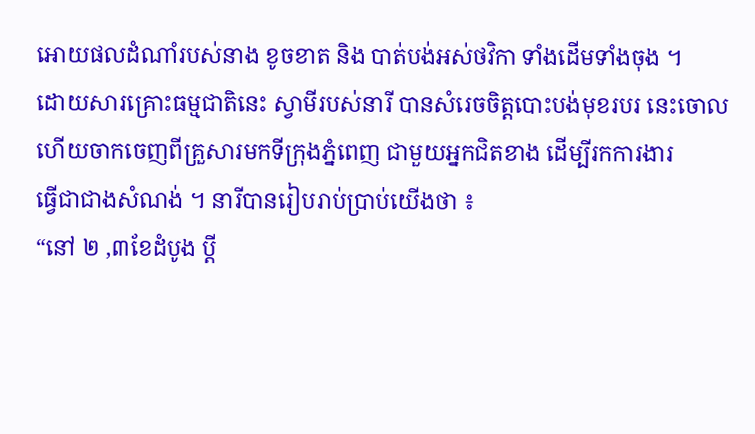អោយផលដំណាំរបស់នាង ខូចខាត និង បាត់បង់អស់ថវិកា ទាំងដើមទាំងចុង ។
ដោយសារគ្រោះធម្មជាតិនេះ ស្វាមីរបស់នារី បានសំរេចចិត្តបោះបង់មុខរបរ នេះចោល
ហើយចាកចេញពីគ្រួសារមកទីក្រុងភ្នំពេញ ជាមួយអ្នកជិតខាង ដើម្បីរកការងារ
ធ្វើជាជាងសំណង់ ។ នារីបានរៀបរាប់ប្រាប់យើងថា ៖
“នៅ ២ ,៣ខែដំបូង ប្តី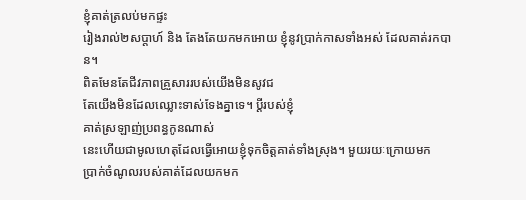ខ្ញុំគាត់ត្រលប់មកផ្ទះ
រៀងរាល់២សប្តាហ៍ និង តែងតែយកមកអោយ ខ្ញុំនូវប្រាក់កាសទាំងអស់ ដែលគាត់រកបាន។
ពិតមែនតែជីវភាពគ្រួសាររបស់យើងមិនសូវជ
តែយើងមិនដែលឈ្លោះទាស់ទែងគ្នាទេ។ ប្តីរបស់ខ្ញុំ
គាត់ស្រឡាញ់ប្រពន្ធកូនណាស់
នេះហើយជាមូលហេតុដែលធ្វើអោយខ្ញុំទុកចិត្តគាត់ទាំងស្រុង។ មួយរយៈក្រោយមក
ប្រាក់ចំណូលរបស់គាត់ដែលយកមក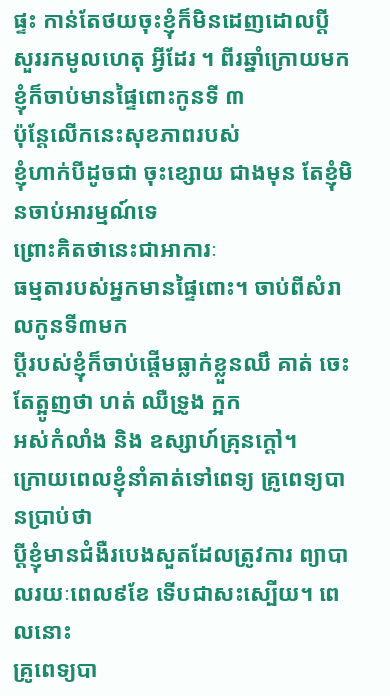ផ្ទះ កាន់តែថយចុះខ្ញុំក៏មិនដេញដោលប្តី
សួររកមូលហេតុ អ្វីដែរ ។ ពីរឆ្នាំក្រោយមក ខ្ញុំក៏ចាប់មានផ្ទៃពោះកូនទី ៣
ប៉ុន្តែលើកនេះសុខភាពរបស់
ខ្ញុំហាក់បីដូចជា ចុះខ្សោយ ជាងមុន តែខ្ញុំមិនចាប់អារម្មណ៍ទេ
ព្រោះគិតថានេះជាអាការៈ
ធម្មតារបស់អ្នកមានផ្ទៃពោះ។ ចាប់ពីសំរាលកូនទី៣មក
ប្តីរបស់ខ្ញុំក៏ចាប់ផ្តើមធ្លាក់ខ្លួនឈឹ គាត់ ចេះតែត្អូញថា ហត់ ឈឺទ្រូង ក្អក
អស់កំលាំង និង ឧស្សាហ៍គ្រុនក្តៅ។
ក្រោយពេលខ្ញុំនាំគាត់ទៅពេទ្យ គ្រូពេទ្យបានប្រាប់ថា
ប្តីខ្ញុំមានជំងឺរបេងសួតដែលត្រូវការ ព្យាបាលរយៈពេល៩ខែ ទើបជាសះស្បើយ។ ពេលនោះ
គ្រូពេទ្យបា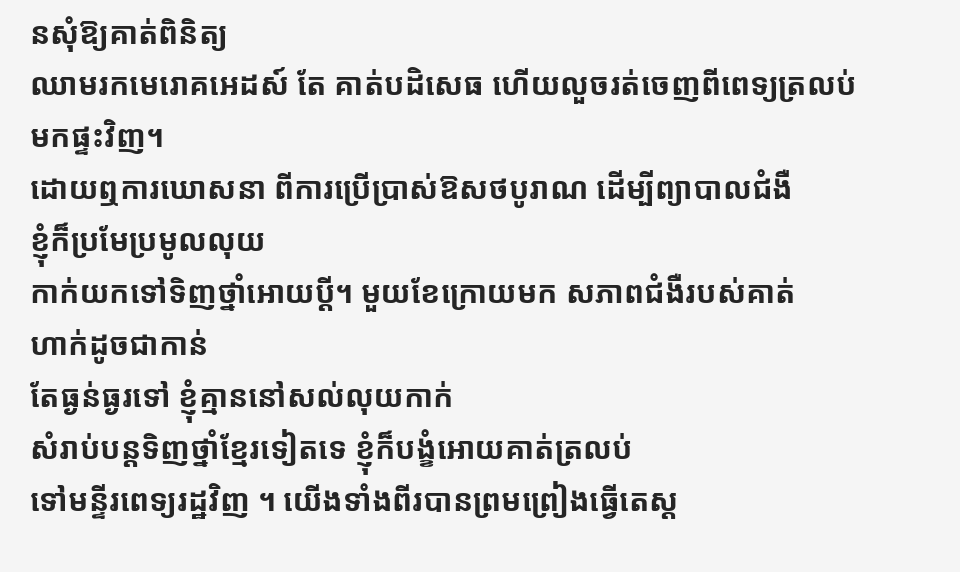នសុំឱ្យគាត់ពិនិត្យ
ឈាមរកមេរោគអេដស៍ តែ គាត់បដិសេធ ហើយលួចរត់ចេញពីពេទ្យត្រលប់មកផ្ទះវិញ។
ដោយឮការឃោសនា ពីការប្រើប្រាស់ឱសថបូរាណ ដើម្បីព្យាបាលជំងឺ
ខ្ញុំក៏ប្រមែប្រមូលលុយ
កាក់យកទៅទិញថ្នាំអោយប្តី។ មួយខែក្រោយមក សភាពជំងឺរបស់គាត់
ហាក់ដូចជាកាន់
តែធ្ងន់ធ្ងរទៅ ខ្ញុំគ្មាននៅសល់លុយកាក់
សំរាប់បន្តទិញថ្នាំខ្មែរទៀតទេ ខ្ញុំក៏បង្ខំអោយគាត់ត្រលប់
ទៅមន្ទីរពេទ្យរដ្ឋវិញ ។ យើងទាំងពីរបានព្រមព្រៀងធ្វើតេស្ត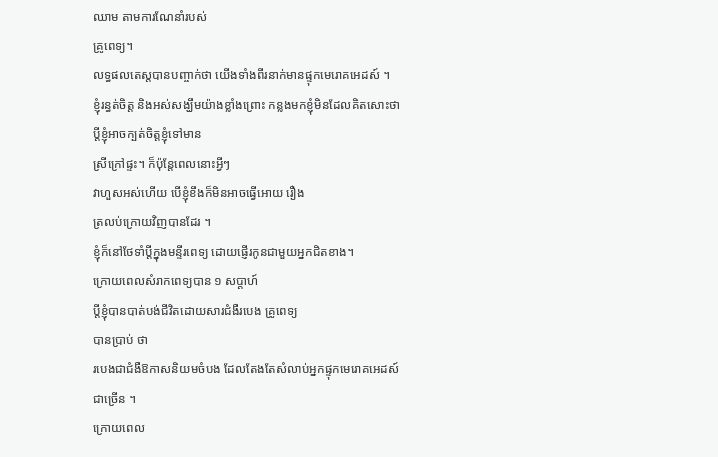ឈាម តាមការណែនាំរបស់
គ្រូពេទ្យ។
លទ្ធផលតេស្តបានបញ្ចាក់ថា យើងទាំងពីរនាក់មានផ្ទុកមេរោគអេដស៍ ។
ខ្ញុំរន្ធត់ចិត្ត និងអស់សង្ឃឹមយ៉ាងខ្លាំងព្រោះ កន្លងមកខ្ញុំមិនដែលគិតសោះថា
ប្តីខ្ញុំអាចក្បត់ចិត្តខ្ញុំទៅមាន
ស្រីក្រៅផ្ទះ។ ក៏ប៉ុន្តែពេលនោះអ្វីៗ
វាហួសអស់ហើយ បើខ្ញុំខឹងក៏មិនអាចធ្វើអោយ រឿង
ត្រលប់ក្រោយវិញបានដែរ ។
ខ្ញុំក៏នៅថែទាំប្តីក្នុងមន្ទីរពេទ្យ ដោយផ្ញើរកូនជាមួយអ្នកជិតខាង។
ក្រោយពេលសំរាកពេទ្យបាន ១ សប្តាហ៍
ប្តីខ្ញុំបានបាត់បង់ជីវិតដោយសារជំងឺរបេង គ្រូពេទ្យ
បានប្រាប់ ថា
របេងជាជំងឺឱកាសនិយមចំបង ដែលតែងតែសំលាប់អ្នកផ្ទុកមេរោគអេដស៍
ជាច្រើន ។
ក្រោយពេល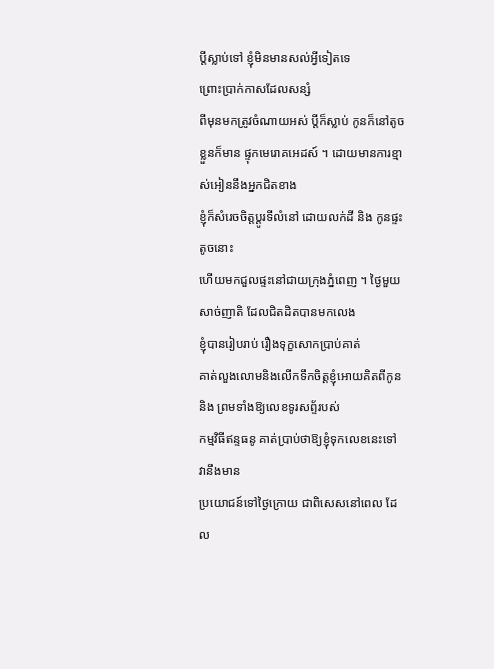ប្តីស្លាប់ទៅ ខ្ញុំមិនមានសល់អ្វីទៀតទេ
ព្រោះប្រាក់កាសដែលសន្សំ
ពីមុនមកត្រូវចំណាយអស់ ប្តីក៏ស្លាប់ កូនក៏នៅតូច
ខ្លួនក៏មាន ផ្ទុកមេរោគអេដស៍ ។ ដោយមានការខ្មាស់អៀននឹងអ្នកជិតខាង
ខ្ញុំក៏សំរេចចិត្តប្តូរទីលំនៅ ដោយលក់ដី និង កូនផ្ទះ តូចនោះ
ហើយមកជួលផ្ទះនៅជាយក្រុងភ្នំពេញ ។ ថ្ងៃមួយសាច់ញាតិ ដែលជិតដិតបានមកលេង
ខ្ញុំបានរៀបរាប់ រឿងទុក្ខសោកប្រាប់គាត់
គាត់លួងលោមនិងលើកទឹកចិត្តខ្ញុំអោយគិតពីកូន និង ព្រមទាំងឱ្យលេខទូរសព្ទ័របស់
កម្មវិធីឥន្ទធនូ គាត់ប្រាប់ថាឱ្យខ្ញុំទុកលេខនេះទៅ
វានឹងមាន
ប្រយោជន៍ទៅថ្ងៃក្រោយ ជាពិសេសនៅពេល ដែល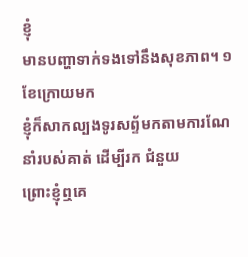ខ្ញុំ
មានបញ្ហាទាក់ទងទៅនឹងសុខភាព។ ១ខែក្រោយមក
ខ្ញុំក៏សាកល្បងទូរសព្ទ័មកតាមការណែនាំរបស់គាត់ ដើម្បីរក ជំនួយ
ព្រោះខ្ញុំឮគេ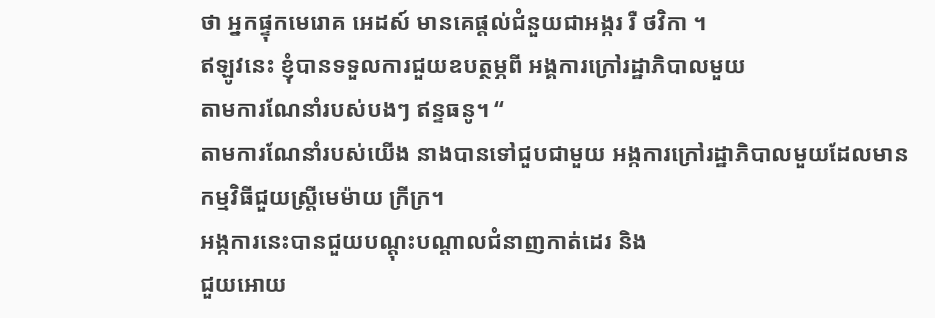ថា អ្នកផ្ទុកមេរោគ អេដស៍ មានគេផ្តល់ជំនួយជាអង្ករ រឺ ថវិកា ។
ឥឡូវនេះ ខ្ញុំបានទទួលការជួយឧបត្ថម្ភពី អង្គការក្រៅរដ្ឋាភិបាលមួយ
តាមការណែនាំរបស់បងៗ ឥន្ទធនូ។ “
តាមការណែនាំរបស់យើង នាងបានទៅជួបជាមួយ អង្កការក្រៅរដ្ឋាភិបាលមួយដែលមាន
កម្មវិធីជួយស្ត្រីមេម៉ាយ ក្រីក្រ។
អង្កការនេះបានជួយបណ្តុះបណ្តាលជំនាញកាត់ដេរ និង
ជួយអោយ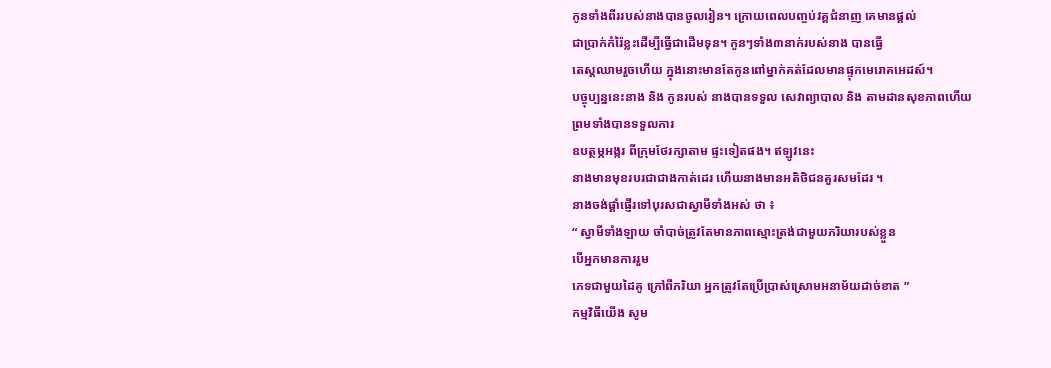កូនទាំងពីររបស់នាងបានចូលរៀន។ ក្រោយពេលបញ្ចប់វគ្គជំនាញ គេមានផ្តល់
ជាប្រាក់កំរ៉ៃខ្លះដើម្បីធ្វើជាដើមទុន។ កូនៗទាំង៣នាក់របស់នាង បានធ្វើ
តេស្តឈាមរួចហើយ ក្នុងនោះមានតែកូនពៅម្នាក់គត់ដែលមានផ្ទុកមេរោគអេដស៍។
បច្ចុប្បន្ននេះនាង និង កូនរបស់ នាងបានទទួល សេវាព្យាបាល និង តាមដានសុខភាពហើយ
ព្រមទាំងបានទទួលការ
ឧបត្ថម្ភអង្ករ ពីក្រុមថែរក្សាតាម ផ្ទះទៀតផង។ ឥឡូវនេះ
នាងមានមុខរបរជាជាងកាត់ដេរ ហើយនាងមានអតិថិជនគួរសមដែរ ។
នាងចង់ផ្តាំផ្ញើរទៅបុរសជាស្វាមីទាំងអស់ ថា ៖
“ ស្វាមីទាំងឡាយ ចាំបាច់ត្រូវតែមានភាពស្មោះត្រង់ជាមួយភរិយារបស់ខ្លួន
បើអ្នកមានការរួម
ភេទជាមួយដៃគូ ក្រៅពីភរិយា អ្នកត្រូវតែប្រើប្រាស់ស្រោមអនាម័យដាច់ខាត ”
កម្មវិធីយើង សូម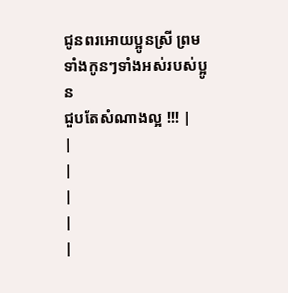ជូនពរអោយប្អូនស្រី ព្រមទាំងកូនៗទាំងអស់របស់ប្អូន
ជួបតែសំណាងល្អ !!! |
|
|
|
|
|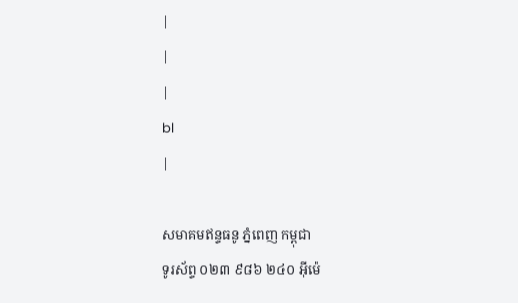|
|
|
bl
|

សមាគមឥន្ទធនូ ភ្នំពេញ កម្ពុជា
ទូរស័ព្ទ ០២៣ ៩៨៦ ២៤០ អ៊ីម៉េ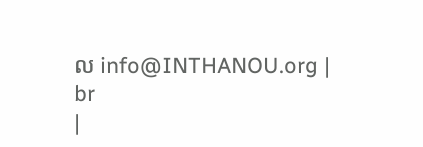ល info@INTHANOU.org |
br
|